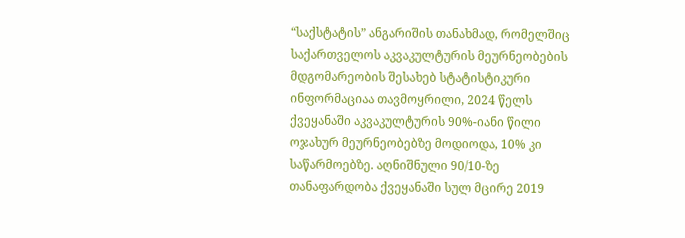“საქსტატის” ანგარიშის თანახმად, რომელშიც საქართველოს აკვაკულტურის მეურნეობების მდგომარეობის შესახებ სტატისტიკური ინფორმაციაა თავმოყრილი, 2024 წელს ქვეყანაში აკვაკულტურის 90%-იანი წილი ოჯახურ მეურნეობებზე მოდიოდა, 10% კი საწარმოებზე. აღნიშნული 90/10-ზე თანაფარდობა ქვეყანაში სულ მცირე 2019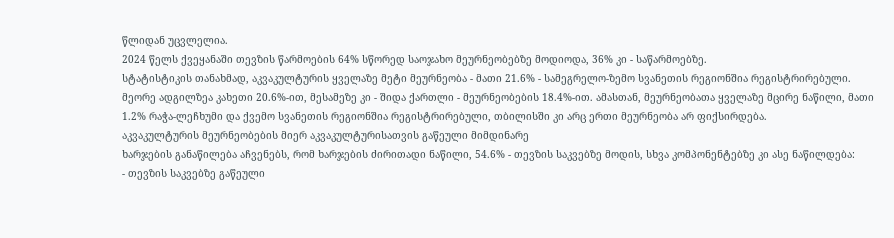წლიდან უცვლელია.
2024 წელს ქვეყანაში თევზის წარმოების 64% სწორედ საოჯახო მეურნეობებზე მოდიოდა, 36% კი - საწარმოებზე.
სტატისტიკის თანახმად, აკვაკულტურის ყველაზე მეტი მეურნეობა - მათი 21.6% - სამეგრელო-ზემო სვანეთის რეგიონშია რეგისტრირებული. მეორე ადგილზეა კახეთი 20.6%-ით, მესამეზე კი - შიდა ქართლი - მეურნეობების 18.4%-ით. ამასთან, მეურნეობათა ყველაზე მცირე ნაწილი, მათი 1.2% რაჭა-ლეჩხუმი და ქვემო სვანეთის რეგიონშია რეგისტრირებული, თბილისში კი არც ერთი მეურნეობა არ ფიქსირდება.
აკვაკულტურის მეურნეობების მიერ აკვაკულტურისათვის გაწეული მიმდინარე
ხარჯების განაწილება აჩვენებს, რომ ხარჯების ძირითადი ნაწილი, 54.6% - თევზის საკვებზე მოდის, სხვა კომპონენტებზე კი ასე ნაწილდება:
- თევზის საკვებზე გაწეული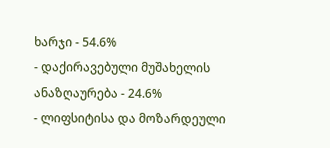ხარჯი - 54.6%
- დაქირავებული მუშახელის ანაზღაურება - 24.6%
- ლიფსიტისა და მოზარდეული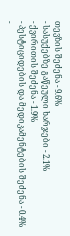თევზის შეძენა - 9.6%
- სასუქებზე გაწეული ხარჯები - 2.1%
- ქვირითის შეძენა - 1.9%
- პესტიციდების და მედიკამენტების შეძენა - 0.4%
-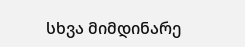სხვა მიმდინარე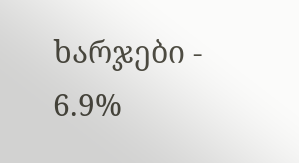ხარჯები - 6.9%